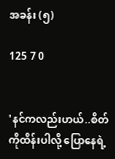အခန်း (၅)

125 7 0


'နင်ကလည်းဟယ်..စိတ်ကိုထိန်းပါလို့ ပြောနေရဲ့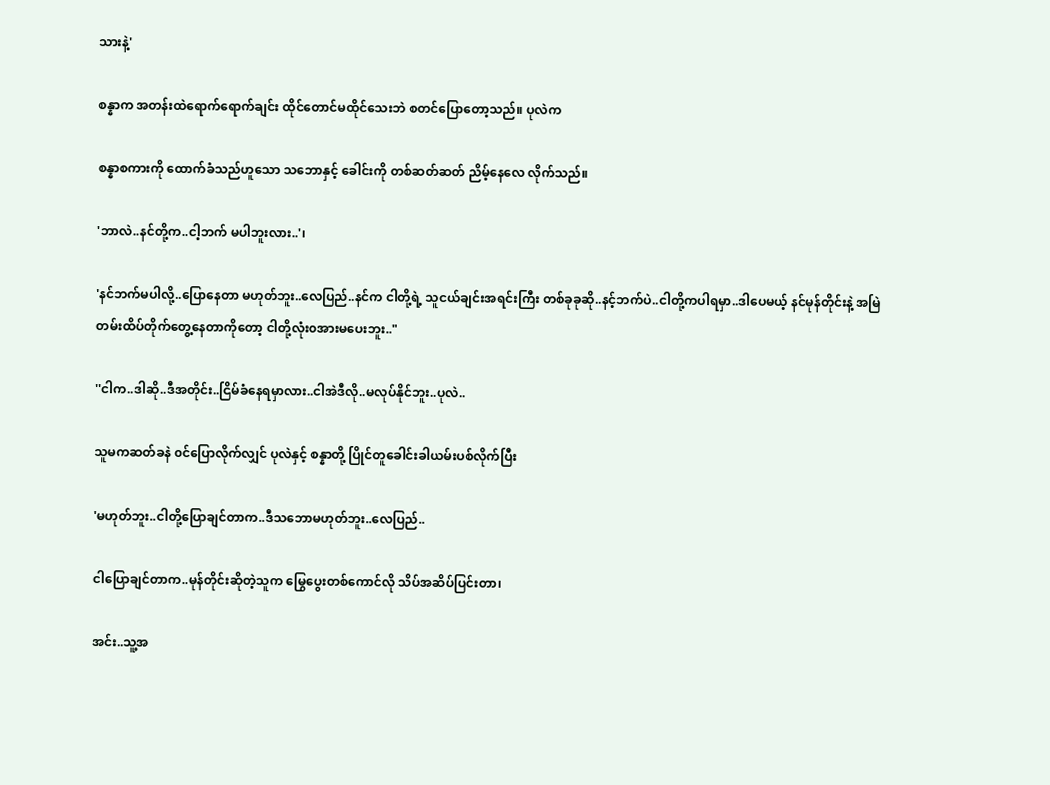သားနဲ့'

စန္နာက အတန်းထဲရောက်ရောက်ချင်း ထိုင်တောင်မထိုင်သေးဘဲ စတင်ပြောတော့သည်။ ပုလဲက

စန္နာစကားကို ထောက်ခံသည်ဟူသော သဘောနှင့် ခေါင်းကို တစ်ဆတ်ဆတ် ညိမ့်နေလေ လိုက်သည်။

'ဘာလဲ..နင်တို့က..ငါ့ဘက် မပါဘူးလား..'၊

'နင်ဘက်မပါလို့..ပြောနေတာ မဟုတ်ဘူး..လေပြည်..နင်က ငါတို့ရဲ့ သူငယ်ချင်းအရင်းကြီး တစ်ခုခုဆို..နင့်ဘက်ပဲ..ငါတို့ကပါရမှာ..ဒါပေမယ့် နင်မုန်တိုင်းနဲ့ အမြဲတမ်းထိပ်တိုက်တွေ့နေတာကိုတော့ ငါတို့လုံး၀အားမပေးဘူး.."

''ငါက..ဒါဆို..ဒီအတိုင်း..ငြိမ်ခံနေရမှာလား..ငါအဲဒီလို..မလုပ်နိုင်ဘူး..ပုလဲ..

သူမကဆတ်ခနဲ ၀င်ပြောလိုက်လျှင် ပုလဲနှင့် စန္နာတို့ ပြိုင်တူခေါင်းခါယမ်းပစ်လိုက်ပြီး

'မဟုတ်ဘူး..ငါတို့ပြောချင်တာက..ဒီသဘောမဟုတ်ဘူး..လေပြည်..

ငါပြောချင်တာက..မုန်တိုင်းဆိုတဲ့သူက မြွေပွေးတစ်ကောင်လို သိပ်အဆိပ်ပြင်းတာ၊

အင်း..သူ့အ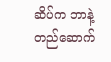ဆိပ်က ဘာနဲ့တည်ဆောက်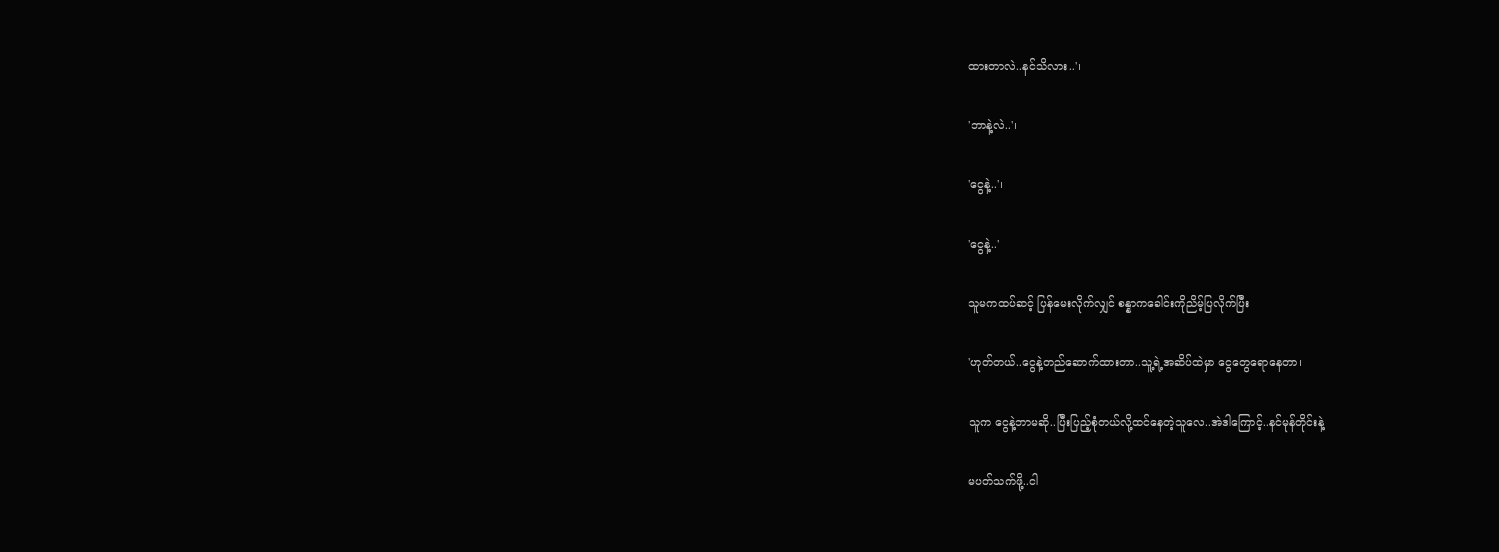ထားတာလဲ..နင်သိလား..'၊

'ဘာနဲ့လဲ..'၊

'ငွေနဲ့..'၊

'ငွေနဲ့..'

သူမကထပ်ဆင့် ပြန်မေးလိုက်လျှင် စန္နာကခေါင်းကိုညိမ့်ပြလိုက်ပြီး

'ဟုတ်တယ်..ငွေနဲ့တည်ဆောက်ထားတာ..သူ့ရဲ့အဆိပ်ထဲမှာ ငွေတွေရောနေတာ၊

သူက ငွေနဲ့ဘာမဆို..ပြီးပြည့်စုံတယ်လို့ထင်နေတဲ့သူလေ..အဲဒါကြောင့်..နင်မုန်တိုင်းနဲ့

မပတ်သက်ဖို့..ငါ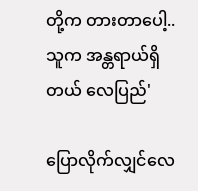တို့က တားတာပေါ့..သူက အန္တရာယ်ရှိတယ် လေပြည်'

ပြောလိုက်လျှင်လေ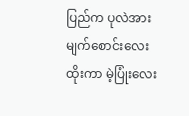ပြည်က ပုလဲအား မျက်စောင်းလေးထိုးကာ မဲ့ပြုံးလေး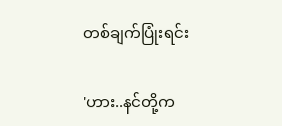တစ်ချက်ပြုံးရင်း

'ဟား..နင်တို့က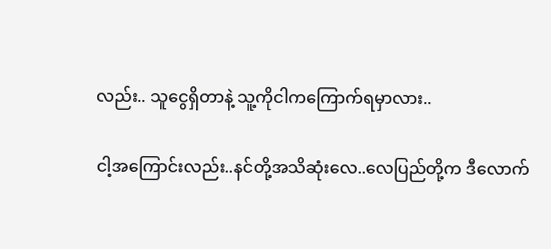လည်း.. သူငွေရှိတာနဲ့ သူ့ကိုငါကကြောက်ရမှာလား..

ငါ့အကြောင်းလည်း..နင်တို့အသိဆုံးလေ..လေပြည်တို့က ဒီလောက်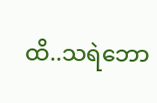ထိ..သရဲဘော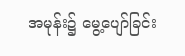အမုန်း၌ မွေ့ပျော်ခြင်း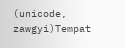(unicode, zawgyi)Tempat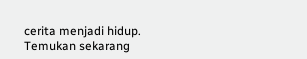cerita menjadi hidup. Temukan sekarang